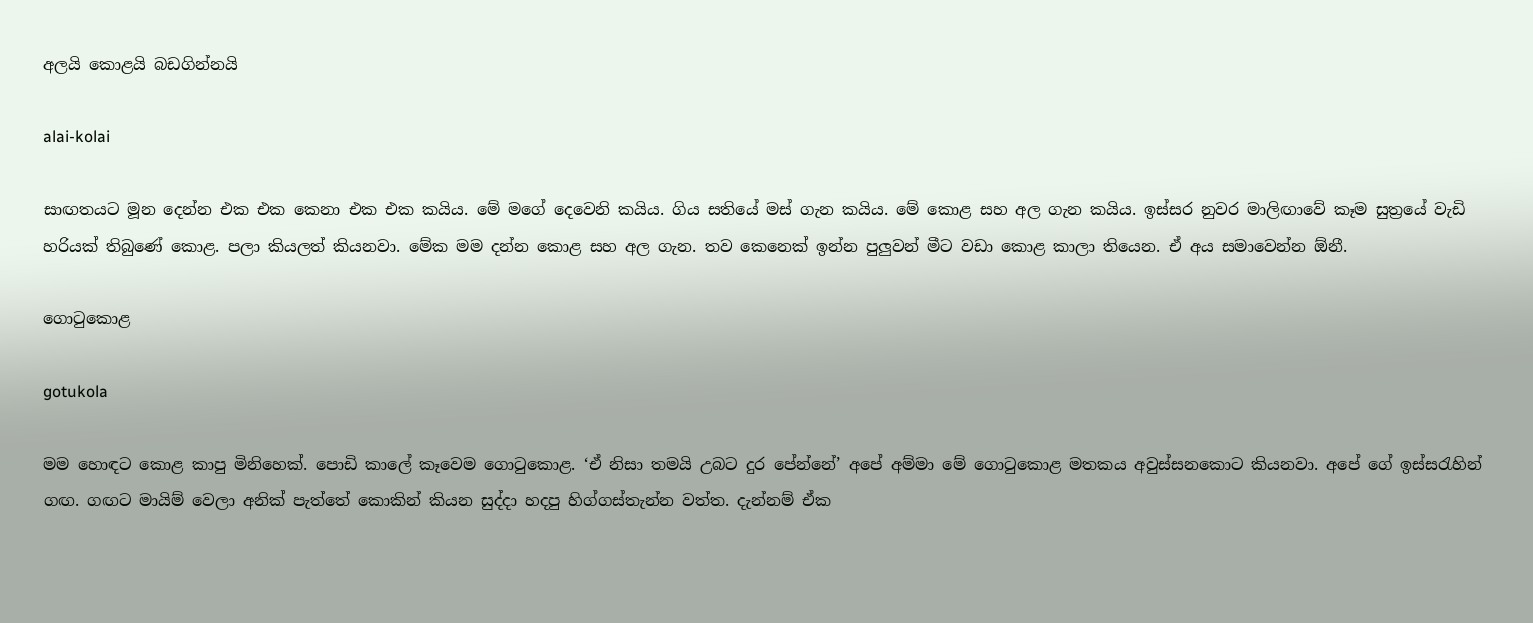අලයි කොළයි බඩගින්නයි

alai-kolai

සාඟතයට මූන දෙන්න එක එක කෙනා එක එක කයිය. මේ මගේ දෙවෙනි කයිය. ගිය සතියේ මස් ගැන කයිය. මේ කොළ සහ අල ගැන කයිය. ඉස්සර නුවර මාලිඟාවේ කෑම සුත්‍රයේ වැඩි හරියක් තිබුණේ කොළ. පලා කියලත් කියනවා. මේක මම දන්න කොළ සහ අල ගැන. තව කෙනෙක් ඉන්න පුලුවන් මීට වඩා කොළ කාලා තියෙන. ඒ අය සමාවෙන්න ඕනී.

ගොටුකොළ

gotukola

මම හොඳට කොළ කාපු මිනිහෙක්. පොඩි කාලේ කෑවෙම ගොටුකොළ. ‘ඒ නිසා තමයි උබට දුර පේන්නේ’ අපේ අම්මා මේ ගොටුකොළ මතකය අවුස්සනකොට කියනවා. අපේ ගේ ඉස්සරැහින් ගඟ. ගඟට මායිම් වෙලා අනික් පැත්තේ කොකින් කියන සුද්දා හදපු හිග්ගස්තැන්න වත්ත. දැන්නම් ඒක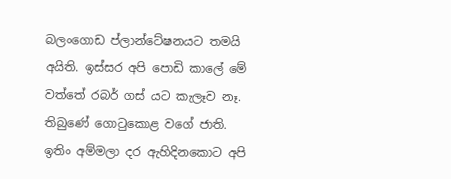බලංගොඩ ප්ලාන්ටේෂනයට තමයි අයිති. ඉස්සර අපි පොඩි කාලේ මේ වත්තේ රබර් ගස් යට කැලෑව නෑ. තිබුණේ ගොටුකොළ වගේ ජාති. ඉතිං අම්මලා දර ඇහිදිනකොට අපි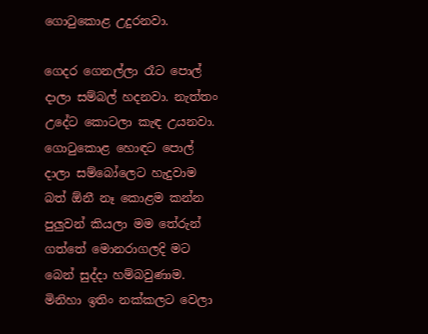ගොටුකොළ උදුරනවා.

ගෙදර ගෙනල්ලා රෑට පොල් දාලා සම්බල් හදනවා. නැත්තං උදේට කොටලා කැඳ උයනවා. ගොටුකොළ හොඳට පොල් දාලා සම්බෝලෙට හැදුවාම බත් ඕනී නෑ කොළම කන්න පුලුවන් කියලා මම තේරුන් ගත්තේ මොනරාගලදි මට බෙන් සුද්දා හම්බවුණාම. මිනිහා ඉතිං නක්කලට වෙලා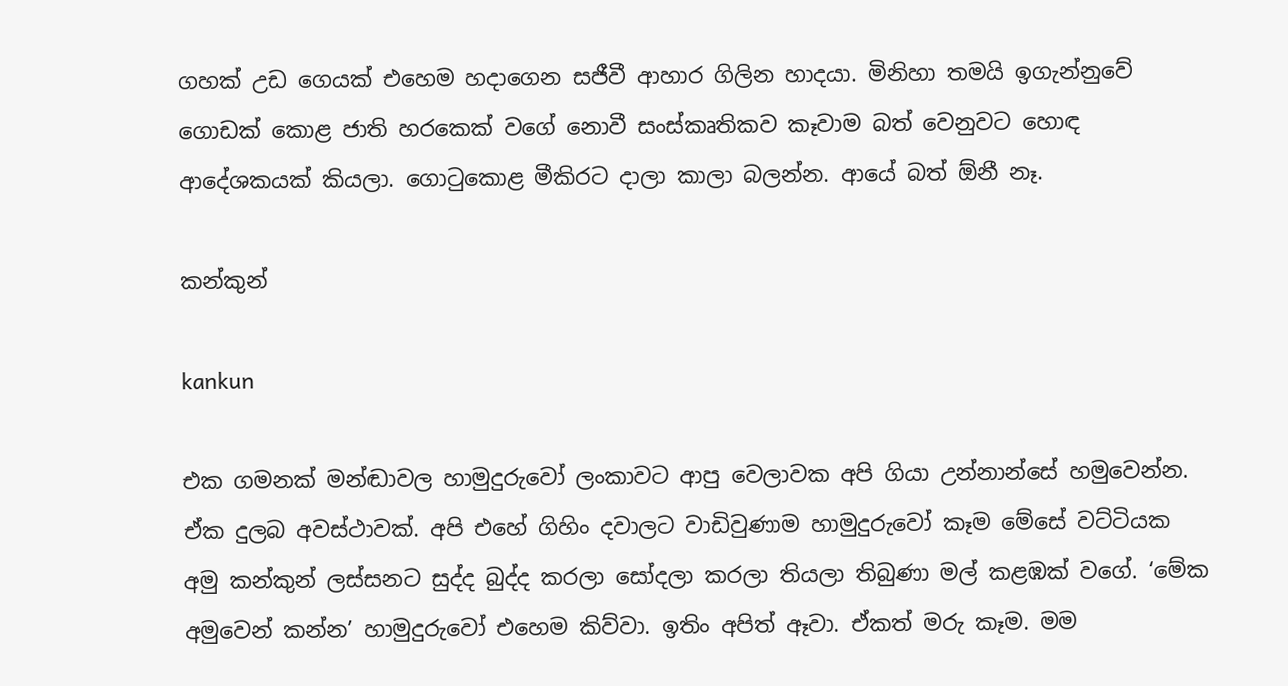ගහක් උඩ ගෙයක් එහෙම හදාගෙන සජීවී ආහාර ගිලින හාදයා. මිනිහා තමයි ඉගැන්නුවේ ගොඩක් කොළ ජාති හරකෙක් වගේ නොවී සංස්කෘතිකව කෑවාම බත් වෙනුවට හොඳ ආදේශකයක් කියලා. ගොටුකොළ මීකිරට දාලා කාලා බලන්න. ආයේ බත් ඕනී නෑ.

කන්කුන්

kankun

එක ගමනක් මන්ඬාවල හාමුදුරුවෝ ලංකාවට ආපු වෙලාවක අපි ගියා උන්නාන්සේ හමුවෙන්න. ඒක දුලබ අවස්ථාවක්. අපි එහේ ගිහිං දවාලට වාඩිවුණාම හාමුදුරුවෝ කෑම මේසේ වට්ටියක අමු කන්කුන් ලස්සනට සුද්ද බුද්ද කරලා සෝදලා කරලා තියලා තිබුණා මල් කළඹක් වගේ. ‘මේක අමුවෙන් කන්න’ හාමුදුරුවෝ එහෙම කිව්වා. ඉතිං අපිත් ඈවා. ඒකත් මරු කෑම. මම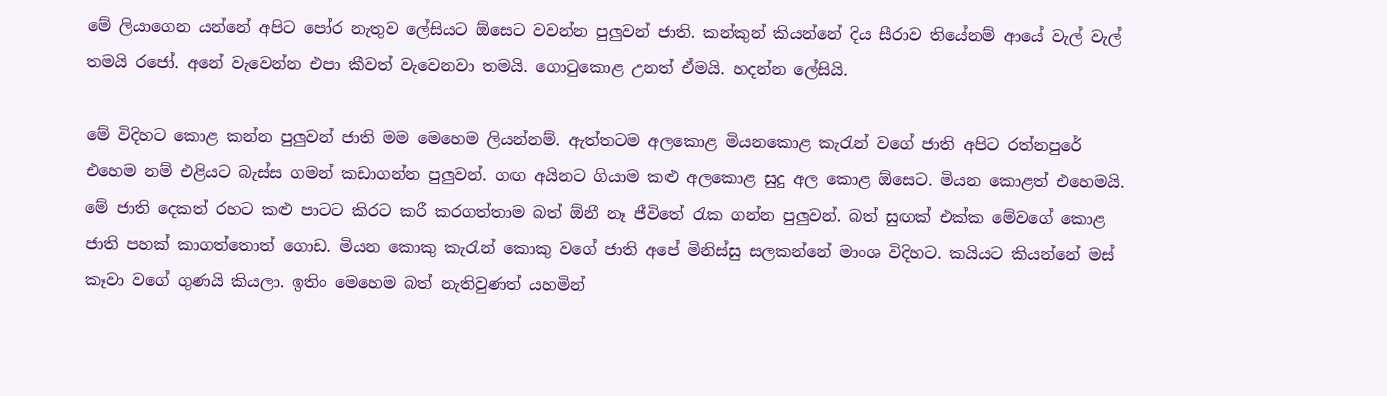මේ ලියාගෙන යන්නේ අපිට පෝර නැතුව ලේසියට ඕසෙට වවන්න පුලුවන් ජාති. කන්කුන් කියන්නේ දිය සීරාව තියේනම් ආයේ වැල් වැල් තමයි රජෝ. අනේ වැවෙන්න එපා කීවත් වැවෙනවා තමයි. ගොටුකොළ උනත් ඒමයි. හදන්න ලේසියි.

මේ විදිහට කොළ කන්න පුලුවන් ජාති මම මෙහෙම ලියන්නම්. ඇත්තටම අලකොළ මියනකොළ කැරැන් වගේ ජාති අපිට රත්නපුරේ එහෙම නම් එළියට බැස්ස ගමන් කඩාගන්න පුලුවන්. ගඟ අයිනට ගියාම කළු අලකොළ සුදු අල කොළ ඕසෙට. මියන කොළත් එහෙමයි. මේ ජාති දෙකත් රහට කළු පාටට කිරට කරී කරගත්තාම බත් ඕනී නෑ ජීවිතේ රැක ගන්න පුලුවන්. බත් සුඟක් එක්ක මේවගේ කොළ ජාති පහක් කාගත්තොත් ගොඩ. මියන කොකු කැරැන් කොකු වගේ ජාති අපේ මිනිස්සු සලකන්නේ මාංශ විදිහට. කයියට කියන්නේ මස් කෑවා වගේ ගුණයි කියලා. ඉතිං මෙහෙම බත් නැතිවුණත් යහමින්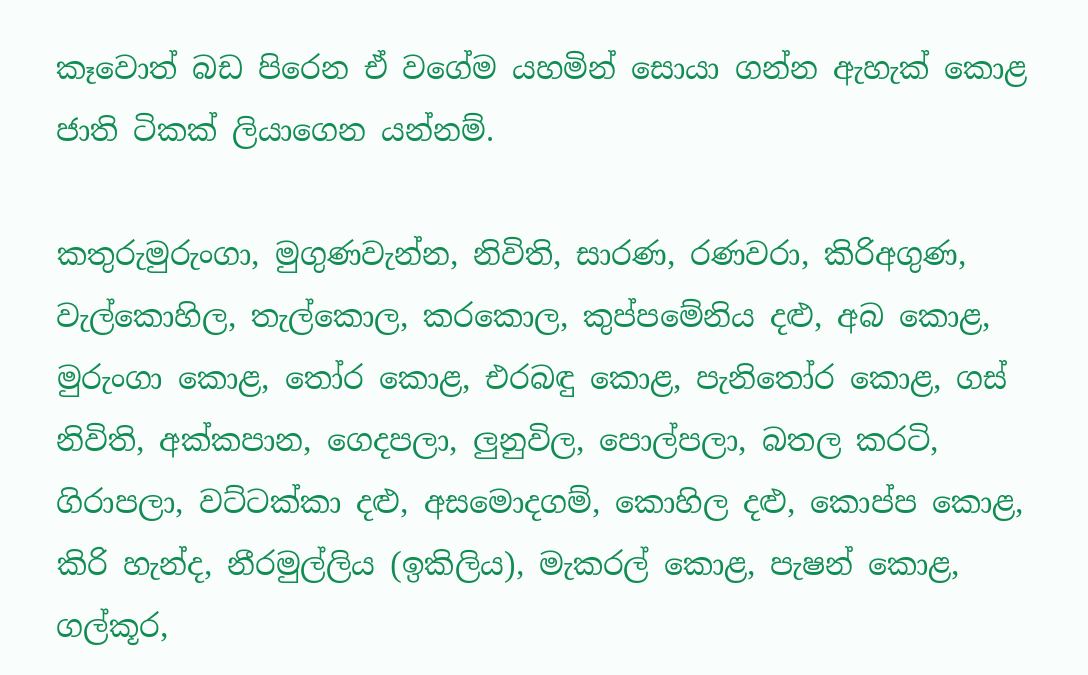කෑවොත් බඩ පිරෙන ඒ වගේම යහමින් සොයා ගන්න ඇහැක් කොළ ජාති ටිකක් ලියාගෙන යන්නම්.

කතුරුමුරුංගා, මුගුණවැන්න, නිවිති, සාරණ, රණවරා, කිරිඅගුණ, වැල්කොහිල, තැල්කොල, කරකොල, කුප්පමේනිය දළු, අබ කොළ, මුරුංගා කොළ, තෝර කොළ, එරබඳු කොළ, පැනිතෝර කොළ, ගස් නිවිති, අක්කපාන, ගෙදපලා, ලුනුවිල, පොල්පලා, බතල කරටි, ගිරාපලා, වට්ටක්කා දළු, අසමොදගම්, කොහිල දළු, කොප්ප කොළ, කිරි හැන්ද, නීරමුල්ලිය (ඉකිලිය), මැකරල් කොළ, පැෂන් කොළ, ගල්කූර,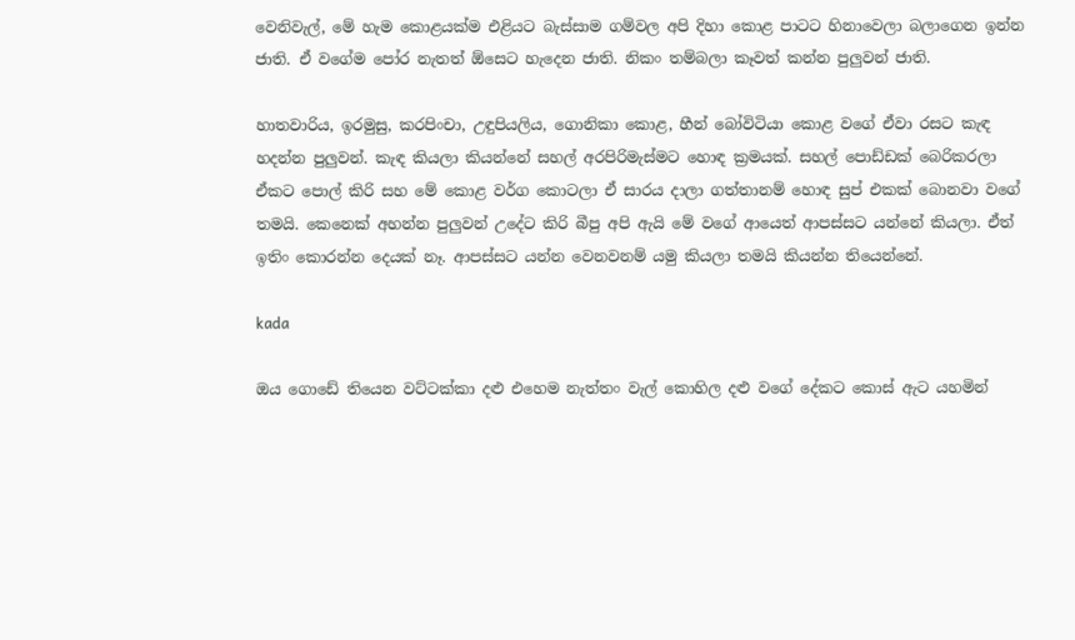වෙනිවැල්, මේ හැම කොළයක්ම එළියට බැස්සාම ගම්වල අපි දිහා කොළ පාටට හිනාවෙලා බලාගෙන ඉන්න ජාති. ඒ වගේම පෝර නැතත් ඕසෙට හැදෙන ජාති. නිකං තම්බලා කෑවත් කන්න පුලුවන් ජාති.

හාතවාරිය, ඉරමුසු, කරපිංචා, උඳුපියලිය, ගොනිකා කොළ, හීන් බෝවිටියා කොළ වගේ ඒවා රසට කැඳ හදන්න පුලුවන්. කැඳ කියලා කියන්නේ සහල් අරපිරිමැස්මට හොඳ ක්‍රමයක්. සහල් පොඩ්ඩක් බෙරිකරලා ඒකට පොල් කිරි සහ මේ කොළ වර්ග කොටලා ඒ සාරය දාලා ගත්තානම් හොඳ සුප් එකක් බොනවා වගේ තමයි. කෙනෙක් අහන්න පුලුවන් උදේට කිරි බීපු අපි ඇයි මේ වගේ ආයෙත් ආපස්සට යන්නේ කියලා. ඒත් ඉතිං කොරන්න දෙයක් නෑ. ආපස්සට යන්න වෙනවනම් යමු කියලා තමයි කියන්න තියෙන්නේ.

kada

ඔය ගොඩේ තියෙන වට්ටක්කා දළු එහෙම නැත්තං වැල් කොහිල දළු වගේ දේකට කොස් ඇට යහමින්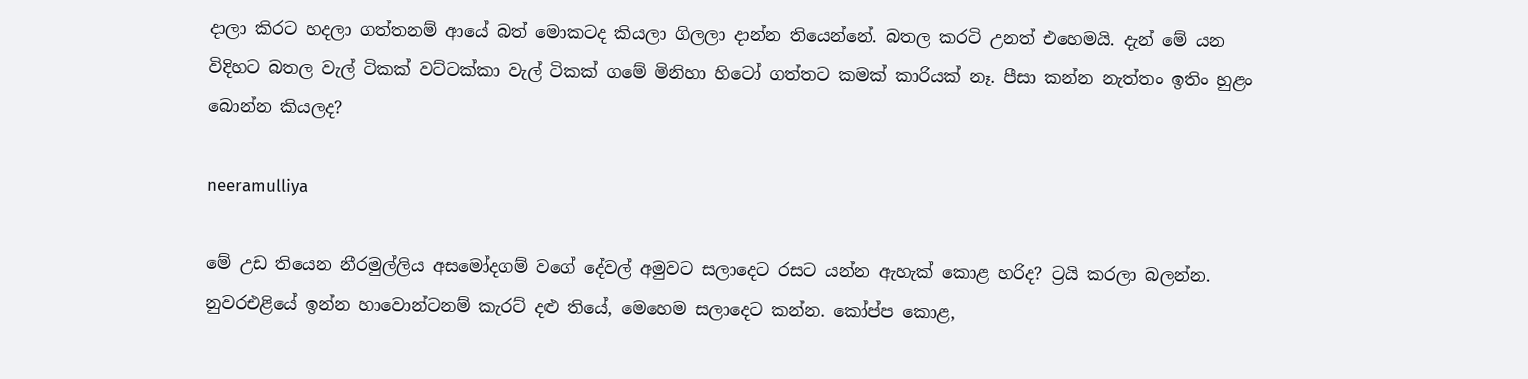දාලා කිරට හදලා ගත්තනම් ආයේ බත් මොකටද කියලා ගිලලා දාන්න තියෙන්නේ. බතල කරටි උනත් එහෙමයි. දැන් මේ යන විදිහට බතල වැල් ටිකක් වට්ටක්කා වැල් ටිකක් ගමේ මිනිහා හිටෝ ගත්තට කමක් කාරියක් නෑ. පීසා කන්න නැත්තං ඉතිං හුළං බොන්න කියලද?

neeramulliya

මේ උඩ තියෙන නීරමුල්ලිය අසමෝදගම් වගේ දේවල් අමුවට සලාදෙට රසට යන්න ඇහැක් කොළ හරිද? ට්‍රයි කරලා බලන්න. නුවරඑළියේ ඉන්න හාවොන්ටනම් කැරට් දළු තියේ, මෙහෙම සලාදෙට කන්න. කෝප්ප කොළ,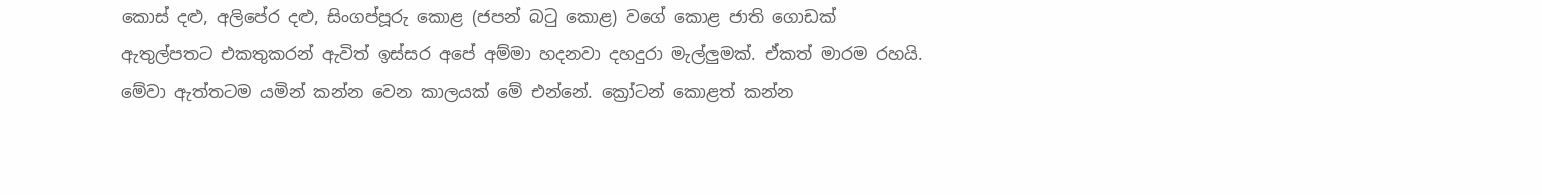කොස් දළු, අලිපේර දළු, සිංගප්පූරු කොළ (ජපන් බටු කොළ) වගේ කොළ ජාති ගොඩක් ඇතුල්පතට එකතුකරන් ඇවිත් ඉස්සර අපේ අම්මා හදනවා දහදුරා මැල්ලුමක්. ඒකත් මාරම රහයි. මේවා ඇත්තටම යමින් කන්න වෙන කාලයක් මේ එන්නේ. ක්‍රෝටන් කොළත් කන්න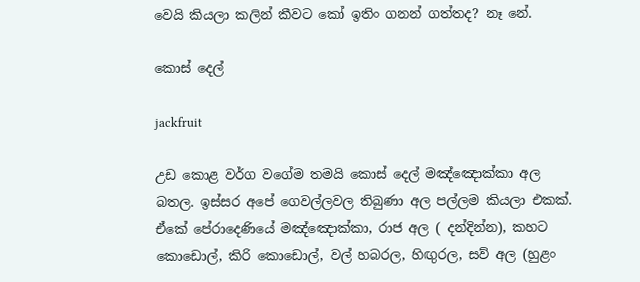වෙයි කියලා කලින් කීවට කෝ ඉතිං ගනන් ගත්තද? නෑ නේ.

කොස් දෙල්

jackfruit

උඩ කොළ වර්ග වගේම තමයි කොස් දෙල් මඤ්ඤොක්කා අල බතල. ඉස්සර අපේ ගෙවල්ලවල තිබුණා අල පල්ලම කියලා එකක්. ඒකේ පේරාදෙණියේ මඤ්ඤොක්කා, රාජ අල ( දන්දින්න), කහට කොඩොල්, කිරි කොඩොල්, වල් හබරල, හිඟුරල, සව් අල (හුළං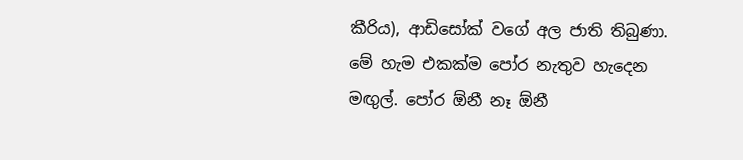කීරිය), ආඩිසෝක් වගේ අල ජාති තිබුණා. මේ හැම එකක්ම පෝර නැතුව හැදෙන මඟුල්. පෝර ඕනී නෑ ඕනී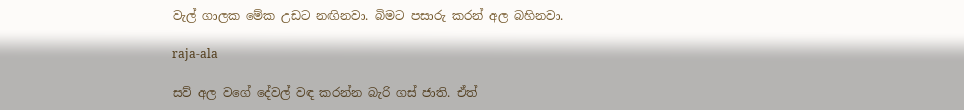වැල් ගාලක මේක උඩට නඟිනවා. බිමට පසාරු කරන් අල බහිනවා.

raja-ala

සව් අල වගේ දේවල් වඳ කරන්න බැරි ගස් ජාති. ඒත්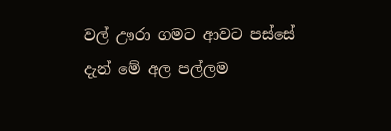වල් ඌරා ගමට ආවට පස්සේ දැන් මේ අල පල්ලම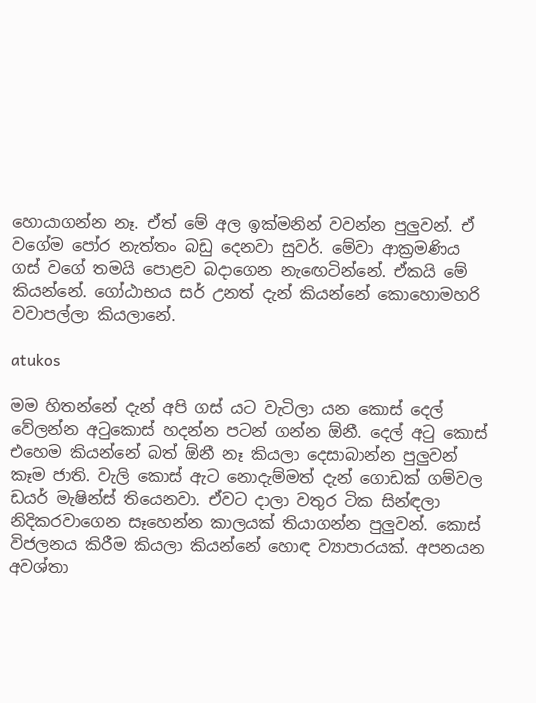හොයාගන්න නෑ. ඒත් මේ අල ඉක්මනින් වවන්න පුලුවන්. ඒ වගේම පෝර නැත්තං බඩු දෙනවා සුවර්. මේවා ආක්‍රමණිය ගස් වගේ තමයි පොළව බදාගෙන නැඟෙටින්නේ. ඒකයි මේ කියන්නේ. ගෝඨාභය සර් උනත් දැන් කියන්නේ කොහොමහරි වවාපල්ලා කියලානේ.

atukos

මම හිතන්නේ දැන් අපි ගස් යට වැටිලා යන කොස් දෙල් වේලන්න අටුකොස් හදන්න පටන් ගන්න ඕනී. දෙල් අටු කොස් එහෙම කියන්නේ බත් ඕනී නෑ කියලා දෙසාබාන්න පුලුවන් කෑම ජාති. වැලි කොස් ඇට නොදැම්මත් දැන් ගොඩක් ගම්වල ඩයර් මැෂින්ස් තියෙනවා. ඒවට දාලා වතුර ටික සින්ඳලා නිදිකරවාගෙන සෑහෙන්න කාලයක් තියාගන්න පුලුවන්. කොස් විජලනය කිරීම කියලා කියන්නේ හොඳ ව්‍යාපාරයක්. අපනයන අවශ්තා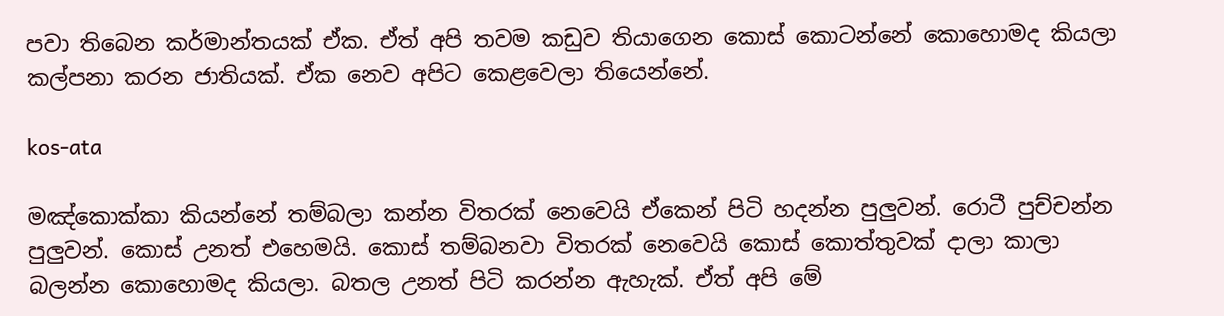පවා තිබෙන කර්මාන්තයක් ඒක. ඒත් අපි තවම කඩුව තියාගෙන කොස් කොටන්නේ කොහොමද කියලා කල්පනා කරන ජාතියක්. ඒක නෙව අපිට කෙළවෙලා තියෙන්නේ.

kos-ata

මඤ්කොක්කා කියන්නේ තම්බලා කන්න විතරක් නෙවෙයි ඒකෙන් පිටි හදන්න පුලුවන්. රොටී පුච්චන්න පුලුවන්. කොස් උනත් එහෙමයි. කොස් තම්බනවා විතරක් නෙවෙයි කොස් කොත්තුවක් දාලා කාලා බලන්න කොහොමද කියලා. බතල උනත් පිටි කරන්න ඇහැක්. ඒත් අපි මේ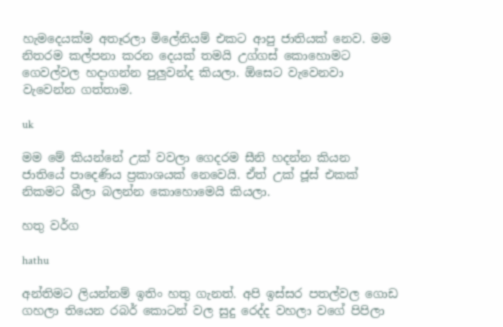හැමදෙයක්ම අතෑරලා මිලේනියම් එකට ආපු ජාතියක් නෙව. මම නිතරම කල්පනා කරන දෙයක් තමයි උග්ගස් කොහොමට ගෙවල්වල හදාගන්න පුලුවන්ද කියලා. ඕසෙට වැවෙනවා වැවෙන්න ගත්තාම.

uk

මම මේ කියන්නේ උක් වවලා ගෙදරම සීනි හදන්න කියන ජාතියේ පාදෙණිය ප්‍රකාශයක් නෙවෙයි. ඒත් උක් ජූස් එකක් නිකමට බීලා බලන්න කොහොමෙයි කියලා.

හතු වර්ග

hathu

අන්තිමට ලියන්නම් ඉතිං හතු ගැනත්. අපි ඉස්සර පතල්වල ගොඩ ගහලා තියෙන රබර් කොටන් වල සුදු රෙද්ද වහලා වගේ පිපිලා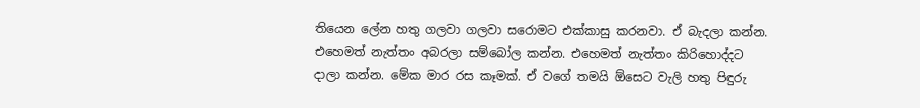තියෙන ලේන හතු ගලවා ගලවා සරොමට එක්කාසු කරනවා. ඒ බැදලා කන්න. එහෙමත් නැත්තං අබරලා සම්බෝල කන්න. එහෙමත් නැත්තං කිරිහොද්දට දාලා කන්න. මේක මාර රස කෑමක්. ඒ වගේ තමයි ඕසෙට වැලි හතු පිඳුරු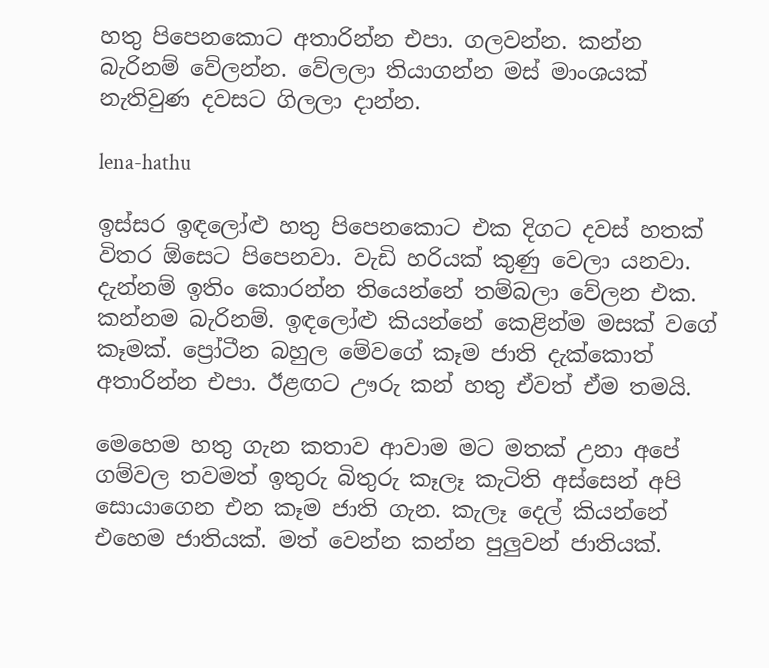හතු පිපෙනකොට අතාරින්න එපා. ගලවන්න. කන්න බැරිනම් වේලන්න. වේලලා තියාගන්න මස් මාංශයක් නැතිවුණ දවසට ගිලලා දාන්න.

lena-hathu

ඉස්සර ඉඳලෝළු හතු පිපෙනකොට එක දිගට දවස් හතක් විතර ඕසෙට පිපෙනවා. වැඩි හරියක් කුණු වෙලා යනවා. දැන්නම් ඉතිං කොරන්න තියෙන්නේ තම්බලා වේලන එක. කන්නම බැරිනම්. ඉඳලෝළු කියන්නේ කෙළින්ම මසක් වගේ කෑමක්. ප්‍රෝටීන බහුල මේවගේ කෑම ජාති දැක්කොත් අතාරින්න එපා. ඊළඟට ඌරු කන් හතු ඒවත් ඒම තමයි.

මෙහෙම හතු ගැන කතාව ආවාම මට මතක් උනා අපේ ගම්වල තවමත් ඉතුරු බිතුරු කෑලෑ කැටිති අස්සෙන් අපි සොයාගෙන එන කෑම ජාති ගැන. කැලෑ දෙල් කියන්නේ එහෙම ජාතියක්. මත් වෙන්න කන්න පුලුවන් ජාතියක්.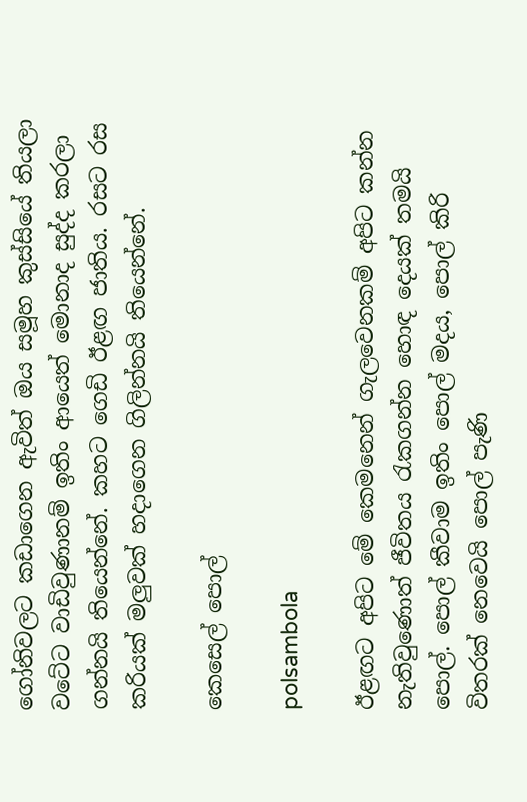ගෝනිවලට කඩාගෙන ඇවිත් ඔය සමූහ කුස්සියේ තියලා වටේට වාඩිවුණානම් ඉතිං ආයෙත් මොනාද සුද්ද කරලා ගන්නයි තියෙන්නේ. කහට ගෙඩි ඊළඟ ජාතිය. රසට රස කරියක් මලුවක් හදාගෙන ගිලින්නයි තියෙන්නේ.

කෙසෙල් පොල්

polsambola

ඊළඟට අපිට මේ කෙමනෙන් ගැලවෙනකම් අපිට කන්න නැතිවුණොත් ජීවිතය රැකගන්න හොඳ දෙයක් තමයි පොල්. පොල් කීවාම ඉතිං පොල් මදය, පොල් කිරි විතරක් නෙවෙයි පොල් පැණි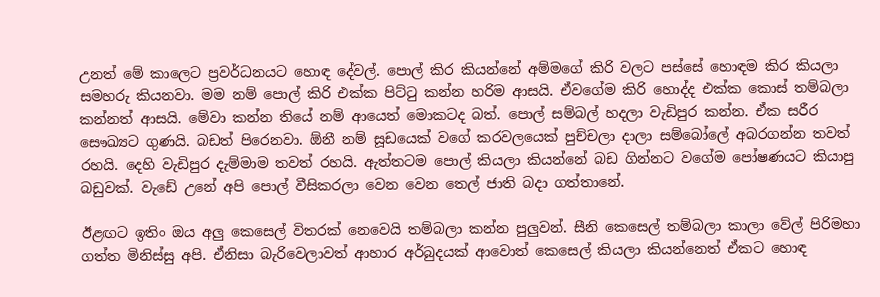උනත් මේ කාලෙට ප්‍රවර්ධනයට හොඳ දේවල්. පොල් කිර කියන්නේ අම්මගේ කිරි වලට පස්සේ හොඳම කිර කියලා සමහරු කියනවා. මම නම් පොල් කිරි එක්ක පිට්ටු කන්න හරිම ආසයි. ඒවගේම කිරි හොද්ද එක්ක කොස් තම්බලා කන්නත් ආසයි. මේවා කන්න තියේ නම් ආයෙත් මොකටද බත්. පොල් සම්බල් හදලා වැඩිපුර කන්න. ඒක සරීර සෞඛ්‍යට ගුණයි. බඩත් පිරෙනවා. ඕනී නම් සූඩයෙක් වගේ කරවලයෙක් පුච්චලා දාලා සම්බෝලේ අබරගන්න තවත් රහයි. දෙහි වැඩිපුර දැම්මාම තවත් රහයි. ඇත්තටම පොල් කියලා කියන්නේ බඩ ගින්නට වගේම පෝෂණයට කියාපු බඩුවක්. වැඩේ උනේ අපි පොල් වීසිකරලා වෙන වෙන තෙල් ජාති බදා ගත්තානේ.

ඊළඟට ඉතිං ඔය අලු කෙසෙල් විතරක් නෙවෙයි තම්බලා කන්න පුලුවන්. සීනි කෙසෙල් තම්බලා කාලා වේල් පිරිමහා ගත්ත මිනිස්සු අපි. ඒනිසා බැරිවෙලාවත් ආහාර අර්බුදයක් ආවොත් කෙසෙල් කියලා කියන්නෙත් ඒකට හොඳ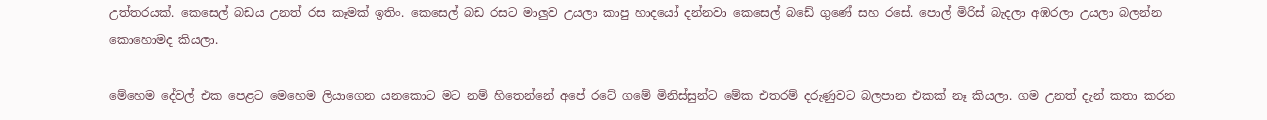උත්තරයක්. කෙසෙල් බඩය උනත් රස කෑමක් ඉතිං. කෙසෙල් බඩ රසට මාලුව උයලා කාපු හාදයෝ දන්නවා කෙසෙල් බඩේ ගුණේ සහ රසේ. පොල් මිරිස් බැදලා අඹරලා උයලා බලන්න කොහොමද කියලා.

මේහෙම දේවල් එක පෙළට මෙහෙම ලියාගෙන යනකොට මට නම් හිතෙන්නේ අපේ රටේ ගමේ මිනිස්සුන්ට මේක එතරම් දරුණුවට බලපාන එකක් නෑ කියලා. ගම උනත් දැන් කතා කරන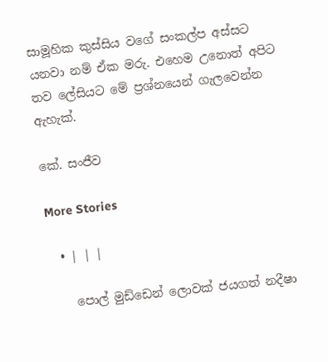සාමූහික කුස්සිය වගේ සංකල්ප අස්සට යනවා නම් ඒක මරු. එහෙම උනොත් අපිට තව ලේසියට මේ ප්‍රශ්නයෙන් ගැලවෙන්න ඇහැක්.

කේ. සංජීව

More Stories

  • | | |

    පොල් මුඩ්ඩෙන් ලොවක් ජයගත් නදීෂා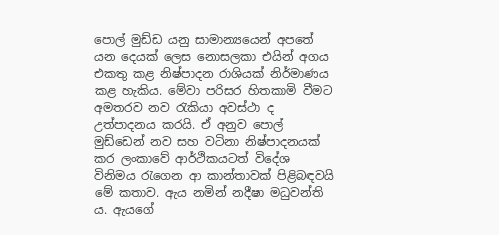පොල් මුඩ්ඩ යනු සාමාන්‍යයෙන් අපතේ යන දෙයක් ලෙස නොසලකා එයින් අගය එකතු කළ නිෂ්පාදන රාශියක් නිර්මාණය කළ හැකිය. මේවා පරිසර හිතකාමි වීමට අමතරව නව රැකියා අවස්ථා ද උත්පාදනය කරයි. ඒ අනුව පොල් මුඩ්ඩෙන් නව සහ වටිනා නිෂ්පාදනයක් කර ලංකාවේ ආර්ථිකයටත් විදේශ විනිමය රැගෙන ආ කාන්තාවක් පිළිබඳවයි මේ කතාව. ඇය නමින් නදීෂා මධුවන්ති ය. ඇයගේ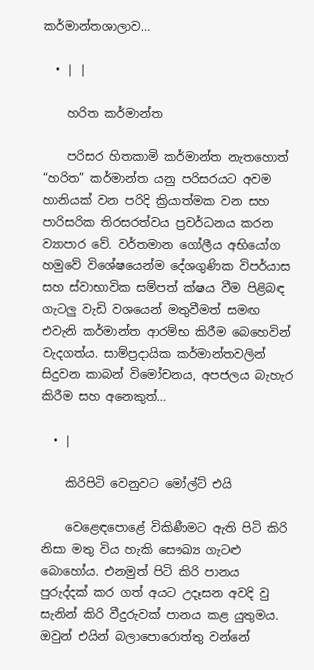කර්මාන්තශාලාව…

  • | |

    හරිත කර්මාන්ත

    පරිසර හිතකාමි කර්මාන්ත නැතහොත් “හරිත” කර්මාන්ත යනු පරිසරයට අවම හානියක් වන පරිදි ක්‍රියාත්මක වන සහ පාරිසරික තිරසරත්වය ප්‍රවර්ධනය කරන ව්‍යාපාර වේ. වර්තමාන ගෝලීය අභියෝග හමුවේ විශේෂයෙන්ම දේශගුණික විපර්යාස සහ ස්වාභාවික සම්පත් ක්ෂය වීම පිළිබඳ ගැටලු වැඩි වශයෙන් මතුවීමත් සමඟ එවැනි කර්මාන්ත ආරම්භ කිරීම බෙහෙවින් වැදගත්ය. සාම්ප්‍රදායික කර්මාන්තවලින් සිදුවන කාබන් විමෝචනය, අපජලය බැහැර කිරීම සහ අනෙකුත්…

  • |

    කිරිපිටි වෙනුවට මෝල්ට් එයි

    වෙළෙඳපොළේ විකිණීමට ඇති පිටි කිරි නිසා මතු විය හැකි සෞඛ්‍ය ගැටළු බොහෝය. එනමුත් පිටි කිරි පානය පුරුද්දක් කර ගත් අයට උදෑසන අවදි වු සැනින් කිරි වීදුරුවක් පානය කළ යුතුමය. ඔවුන් එයින් බලාපොරොත්තු වන්නේ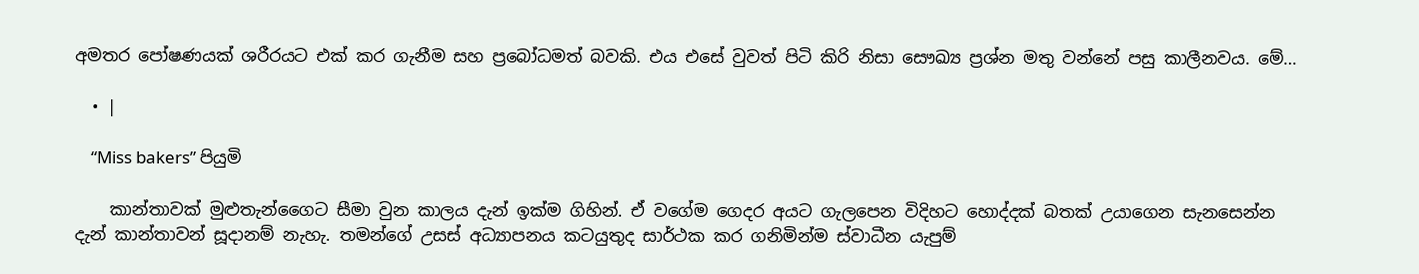අමතර පෝෂණයක් ශරීරයට එක් කර ගැනීම සහ ප්‍රබෝධමත් බවකි. එය එසේ වුවත් පිටි කිරි නිසා සෞඛ්‍ය ප්‍රශ්න මතු වන්නේ පසු කාලීනවය. මේ…

  • |

    “Miss bakers” පියුමි

    කාන්තාවක් මුළුතැන්ගෛට සීමා වුන කාලය දැන් ඉක්ම ගිහින්. ඒ වගේම ගෙදර අයට ගැලපෙන විදිහට හොද්දක් බතක් උයාගෙන සැනසෙන්න දැන් කාන්තාවන් සූදානම් නැහැ. තමන්ගේ උසස් අධ්‍යාපනය කටයුතුද සාර්ථක කර ගනිමින්ම ස්වාධීන යැපුම්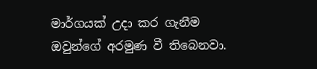මාර්ගයක් උදා කර ගැනීම ඔවුන්ගේ අරමුණ වී තිබෙනවා.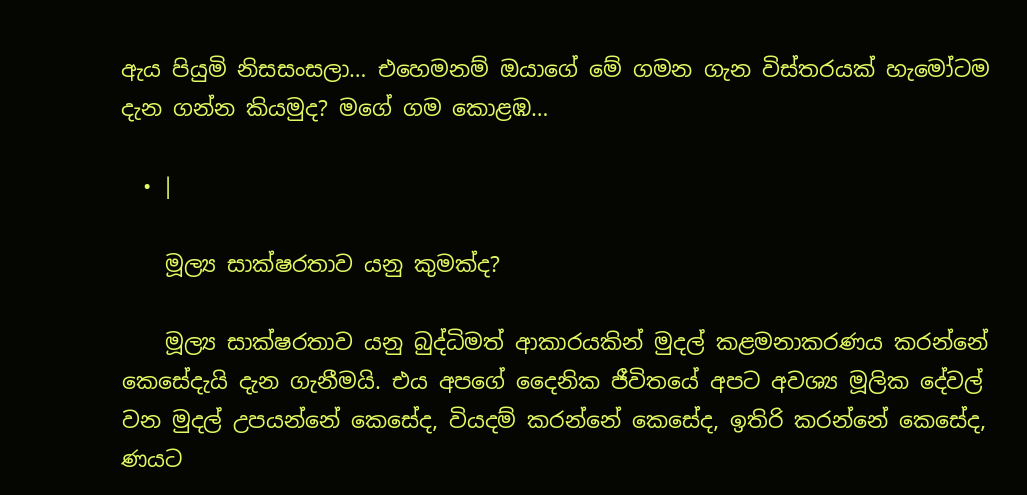ඇය පියුමි නිසසංසලා… එහෙමනම් ඔයාගේ මේ ගමන ගැන විස්තරයක් හැමෝටම දැන ගන්න කියමුද? මගේ ගම කොළඹ…

  • |

    මූල්‍ය සාක්ෂරතාව යනු කුමක්ද?

    මූල්‍ය සාක්ෂරතාව යනු බුද්ධිමත් ආකාරයකින් මුදල් කළමනාකරණය කරන්නේ කෙසේදැයි දැන ගැනීමයි. එය අපගේ දෛනික ජීවිතයේ අපට අවශ්‍ය මූලික දේවල් වන මුදල් උපයන්නේ කෙසේද, වියදම් කරන්නේ කෙසේද, ඉතිරි කරන්නේ කෙසේද, ණයට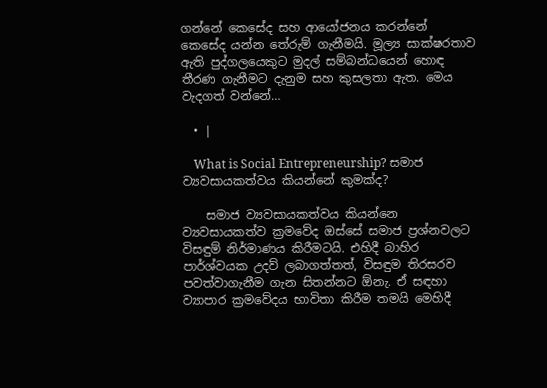ගන්නේ කෙසේද සහ ආයෝජනය කරන්නේ කෙසේද යන්න තේරුම් ගැනීමයි. මූල්‍ය සාක්ෂරතාව ඇති පුද්ගලයෙකුට මුදල් සම්බන්ධයෙන් හොඳ තීරණ ගැනීමට දැනුම සහ කුසලතා ඇත. මෙය වැදගත් වන්නේ…

  • |

    What is Social Entrepreneurship? සමාජ ව්‍යවසායකත්වය කියන්නේ කුමක්ද?

    සමාජ ව්‍යවසායකත්වය කියන්නෙ ව්‍යවසායකත්ව ක්‍රමවේද ඔස්සේ සමාජ ප්‍රශ්නවලට විසඳුම් නිර්මාණය කිරීමටයි. එහිදී බාහිර පාර්ශ්වයක උදව් ලබාගත්තත්, විසඳුම තිරසරව පවත්වාගැනීම ගැන සිතන්නට ඕනැ. ඒ සඳහා ව්‍යාපාර ක්‍රමවේදය භාවිතා කිරීම තමයි මෙහිදී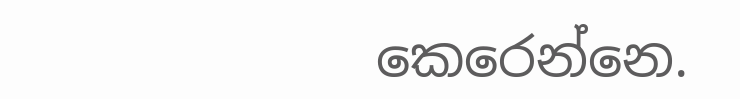කෙරෙන්නෙ.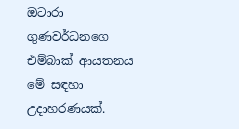ඔටාරා ගුණවර්ධනගෙ එම්බාක් ආයතනය මේ සඳහා උදාහරණයක්.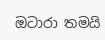ඔටාරා තමයි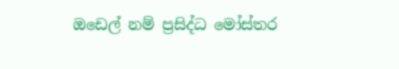ඔඩෙල් නම් ප්‍රසිද්ධ මෝස්තර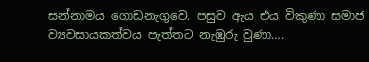සන්නාමය ගොඩනැගුවෙ. පසුව ඇය එය විකුණා සමාජ ව්‍යවසායකත්වය පැත්තට නැඹුරු වුණා….